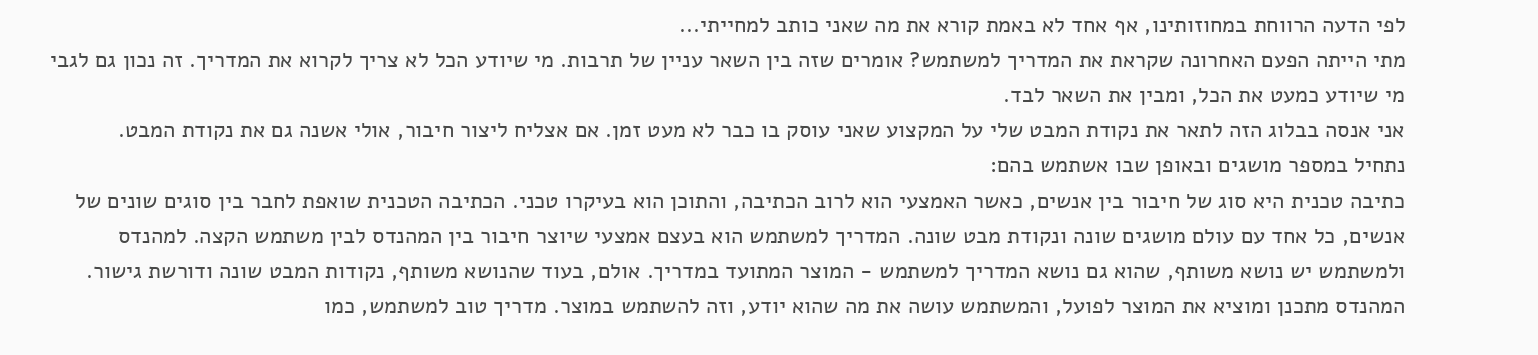לפי הדעה הרווחת במחוזותינו, אף אחד לא באמת קורא את מה שאני כותב למחייתי...
מתי הייתה הפעם האחרונה שקראת את המדריך למשתמש? אומרים שזה בין השאר עניין של תרבות. מי שיודע הכל לא צריך לקרוא את המדריך. זה נכון גם לגבי מי שיודע כמעט את הכל, ומבין את השאר לבד.
אני אנסה בבלוג הזה לתאר את נקודת המבט שלי על המקצוע שאני עוסק בו כבר לא מעט זמן. אם אצליח ליצור חיבור, אולי אשנה גם את נקודת המבט.
נתחיל במספר מושגים ובאופן שבו אשתמש בהם:
כתיבה טכנית היא סוג של חיבור בין אנשים, כאשר האמצעי הוא לרוב הכתיבה, והתוכן הוא בעיקרו טכני. הכתיבה הטכנית שואפת לחבר בין סוגים שונים של אנשים, כל אחד עם עולם מושגים שונה ונקודת מבט שונה. המדריך למשתמש הוא בעצם אמצעי שיוצר חיבור בין המהנדס לבין משתמש הקצה. למהנדס ולמשתמש יש נושא משותף, שהוא גם נושא המדריך למשתמש - המוצר המתועד במדריך. אולם, בעוד שהנושא משותף, נקודות המבט שונה ודורשת גישור. המהנדס מתכנן ומוציא את המוצר לפועל, והמשתמש עושה את מה שהוא יודע, וזה להשתמש במוצר. מדריך טוב למשתמש, כמו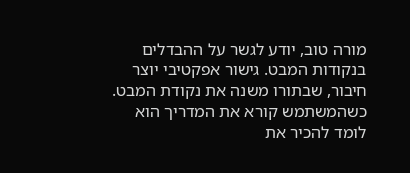מורה טוב, יודע לגשר על ההבדלים בנקודות המבט. גישור אפקטיבי יוצר חיבור, שבתורו משנה את נקודת המבט. כשהמשתמש קורא את המדריך הוא לומד להכיר את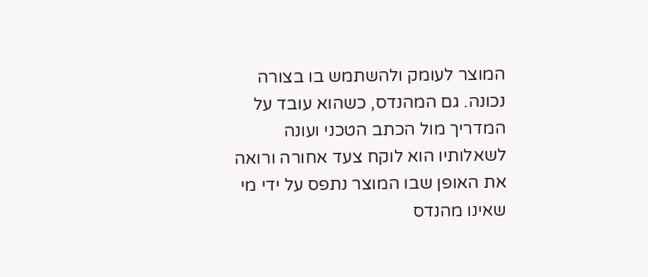המוצר לעומק ולהשתמש בו בצורה נכונה. גם המהנדס, כשהוא עובד על המדריך מול הכתב הטכני ועונה לשאלותיו הוא לוקח צעד אחורה ורואה את האופן שבו המוצר נתפס על ידי מי שאינו מהנדס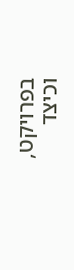בפרויקט, וכיצד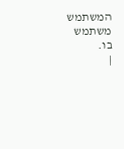המשתמש משתמש בו.
|